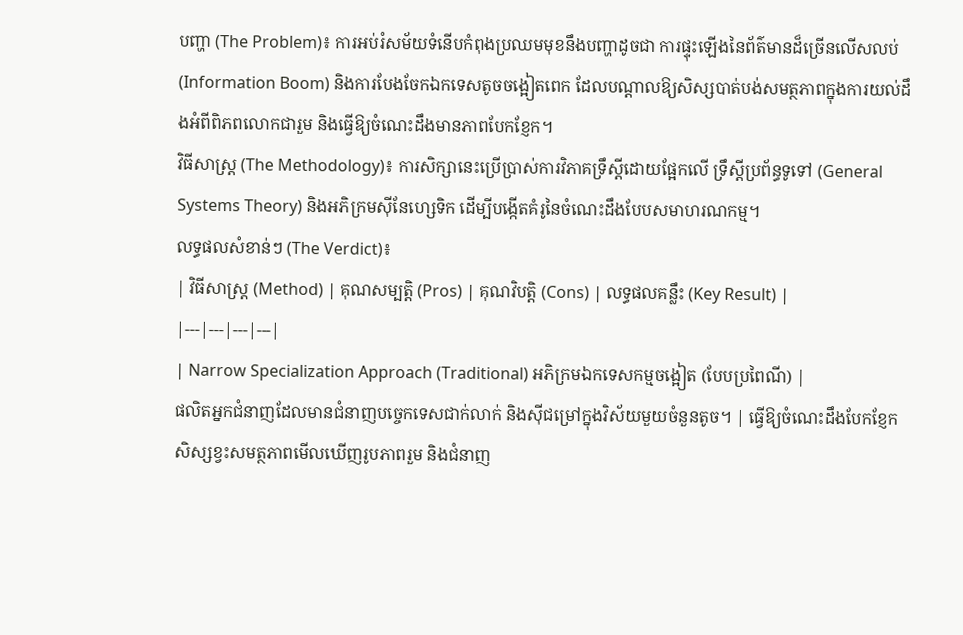បញ្ហា (The Problem)៖ ការអប់រំសម័យទំនើបកំពុងប្រឈមមុខនឹងបញ្ហាដូចជា ការផ្ទុះឡើងនៃព័ត៌មានដ៏ច្រើនលើសលប់ (Information Boom) និងការបែងចែកឯកទេសតូចចង្អៀតពេក ដែលបណ្តាលឱ្យសិស្សបាត់បង់សមត្ថភាពក្នុងការយល់ដឹងអំពីពិភពលោកជារួម និងធ្វើឱ្យចំណេះដឹងមានភាពបែកខ្ញែក។
វិធីសាស្ត្រ (The Methodology)៖ ការសិក្សានេះប្រើប្រាស់ការវិភាគទ្រឹស្តីដោយផ្អែកលើ ទ្រឹស្តីប្រព័ន្ធទូទៅ (General Systems Theory) និងអភិក្រមស៊ីនែហ្សេទិក ដើម្បីបង្កើតគំរូនៃចំណេះដឹងបែបសមាហរណកម្ម។
លទ្ធផលសំខាន់ៗ (The Verdict)៖
| វិធីសាស្ត្រ (Method) | គុណសម្បត្តិ (Pros) | គុណវិបត្តិ (Cons) | លទ្ធផលគន្លឹះ (Key Result) |
|---|---|---|---|
| Narrow Specialization Approach (Traditional) អភិក្រមឯកទេសកម្មចង្អៀត (បែបប្រពៃណី) |
ផលិតអ្នកជំនាញដែលមានជំនាញបច្ចេកទេសជាក់លាក់ និងស៊ីជម្រៅក្នុងវិស័យមួយចំនួនតូច។ | ធ្វើឱ្យចំណេះដឹងបែកខ្ញែក សិស្សខ្វះសមត្ថភាពមើលឃើញរូបភាពរួម និងជំនាញ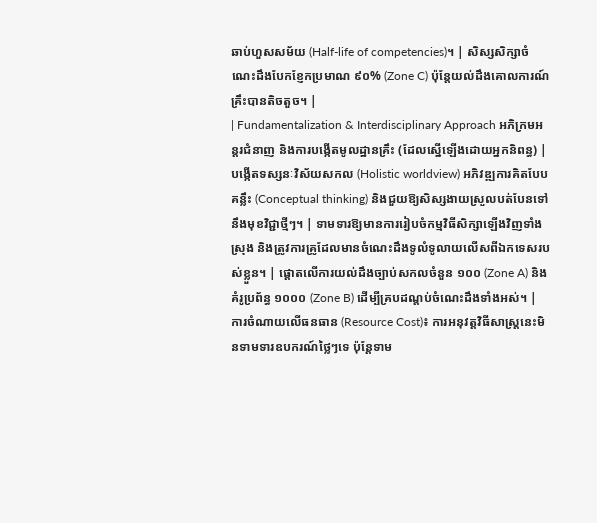ឆាប់ហួសសម័យ (Half-life of competencies)។ | សិស្សសិក្សាចំណេះដឹងបែកខ្ញែកប្រមាណ ៩០% (Zone C) ប៉ុន្តែយល់ដឹងគោលការណ៍គ្រឹះបានតិចតួច។ |
| Fundamentalization & Interdisciplinary Approach អភិក្រមអន្តរជំនាញ និងការបង្កើតមូលដ្ឋានគ្រឹះ (ដែលស្នើឡើងដោយអ្នកនិពន្ធ) |
បង្កើតទស្សនៈវិស័យសកល (Holistic worldview) អភិវឌ្ឍការគិតបែបគន្លឹះ (Conceptual thinking) និងជួយឱ្យសិស្សងាយស្រួលបត់បែនទៅនឹងមុខវិជ្ជាថ្មីៗ។ | ទាមទារឱ្យមានការរៀបចំកម្មវិធីសិក្សាឡើងវិញទាំងស្រុង និងត្រូវការគ្រូដែលមានចំណេះដឹងទូលំទូលាយលើសពីឯកទេសរបស់ខ្លួន។ | ផ្តោតលើការយល់ដឹងច្បាប់សកលចំនួន ១០០ (Zone A) និងគំរូប្រព័ន្ធ ១០០០ (Zone B) ដើម្បីគ្របដណ្តប់ចំណេះដឹងទាំងអស់។ |
ការចំណាយលើធនធាន (Resource Cost)៖ ការអនុវត្តវិធីសាស្ត្រនេះមិនទាមទារឧបករណ៍ថ្លៃៗទេ ប៉ុន្តែទាម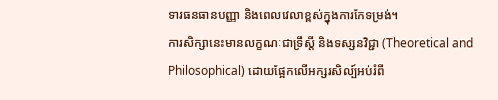ទារធនធានបញ្ញា និងពេលវេលាខ្ពស់ក្នុងការកែទម្រង់។
ការសិក្សានេះមានលក្ខណៈជាទ្រឹស្តី និងទស្សនវិជ្ជា (Theoretical and Philosophical) ដោយផ្អែកលើអក្សរសិល្ប៍អប់រំពី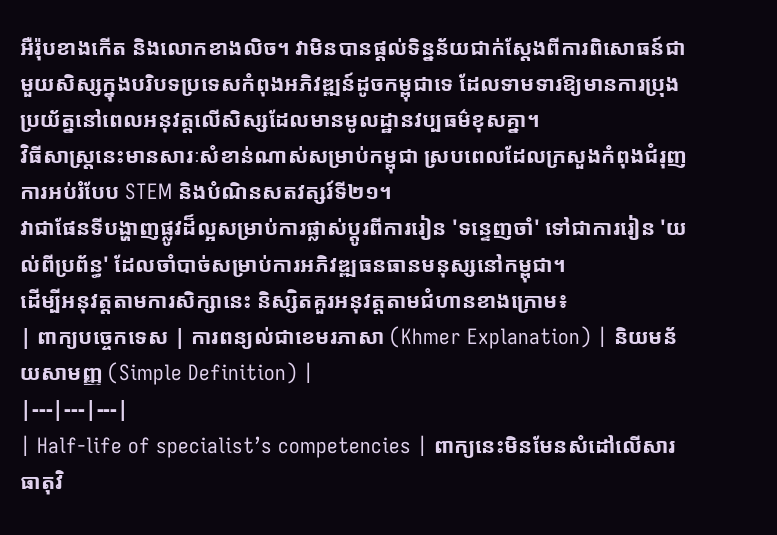អឺរ៉ុបខាងកើត និងលោកខាងលិច។ វាមិនបានផ្តល់ទិន្នន័យជាក់ស្តែងពីការពិសោធន៍ជាមួយសិស្សក្នុងបរិបទប្រទេសកំពុងអភិវឌ្ឍន៍ដូចកម្ពុជាទេ ដែលទាមទារឱ្យមានការប្រុងប្រយ័ត្ននៅពេលអនុវត្តលើសិស្សដែលមានមូលដ្ឋានវប្បធម៌ខុសគ្នា។
វិធីសាស្ត្រនេះមានសារៈសំខាន់ណាស់សម្រាប់កម្ពុជា ស្របពេលដែលក្រសួងកំពុងជំរុញការអប់រំបែប STEM និងបំណិនសតវត្សរ៍ទី២១។
វាជាផែនទីបង្ហាញផ្លូវដ៏ល្អសម្រាប់ការផ្លាស់ប្តូរពីការរៀន 'ទន្ទេញចាំ' ទៅជាការរៀន 'យល់ពីប្រព័ន្ធ' ដែលចាំបាច់សម្រាប់ការអភិវឌ្ឍធនធានមនុស្សនៅកម្ពុជា។
ដើម្បីអនុវត្តតាមការសិក្សានេះ និស្សិតគួរអនុវត្តតាមជំហានខាងក្រោម៖
| ពាក្យបច្ចេកទេស | ការពន្យល់ជាខេមរភាសា (Khmer Explanation) | និយមន័យសាមញ្ញ (Simple Definition) |
|---|---|---|
| Half-life of specialist’s competencies | ពាក្យនេះមិនមែនសំដៅលើសារធាតុវិ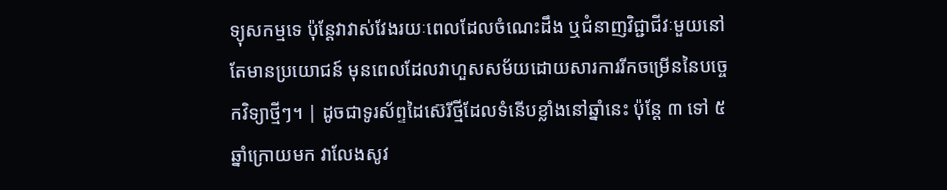ទ្យុសកម្មទេ ប៉ុន្តែវាវាស់វែងរយៈពេលដែលចំណេះដឹង ឬជំនាញវិជ្ជាជីវៈមួយនៅតែមានប្រយោជន៍ មុនពេលដែលវាហួសសម័យដោយសារការរីកចម្រើននៃបច្ចេកវិទ្យាថ្មីៗ។ | ដូចជាទូរស័ព្ទដៃស៊េរីថ្មីដែលទំនើបខ្លាំងនៅឆ្នាំនេះ ប៉ុន្តែ ៣ ទៅ ៥ ឆ្នាំក្រោយមក វាលែងសូវ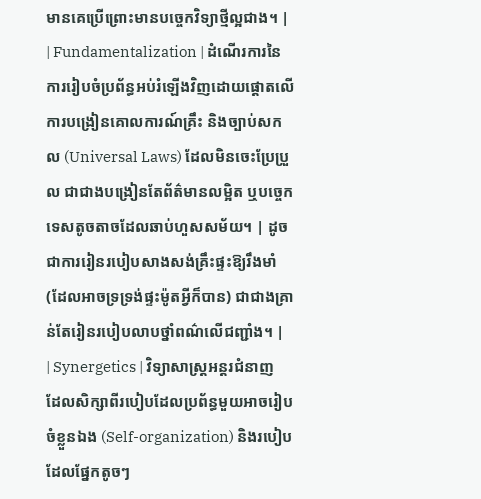មានគេប្រើព្រោះមានបច្ចេកវិទ្យាថ្មីល្អជាង។ |
| Fundamentalization | ដំណើរការនៃការរៀបចំប្រព័ន្ធអប់រំឡើងវិញដោយផ្តោតលើការបង្រៀនគោលការណ៍គ្រឹះ និងច្បាប់សកល (Universal Laws) ដែលមិនចេះប្រែប្រួល ជាជាងបង្រៀនតែព័ត៌មានលម្អិត ឬបច្ចេកទេសតូចតាចដែលឆាប់ហួសសម័យ។ | ដូចជាការរៀនរបៀបសាងសង់គ្រឹះផ្ទះឱ្យរឹងមាំ (ដែលអាចទ្រទ្រង់ផ្ទះម៉ូតអ្វីក៏បាន) ជាជាងគ្រាន់តែរៀនរបៀបលាបថ្នាំពណ៌លើជញ្ជាំង។ |
| Synergetics | វិទ្យាសាស្ត្រអន្តរជំនាញដែលសិក្សាពីរបៀបដែលប្រព័ន្ធមួយអាចរៀបចំខ្លួនឯង (Self-organization) និងរបៀបដែលផ្នែកតូចៗ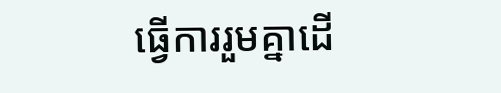ធ្វើការរួមគ្នាដើ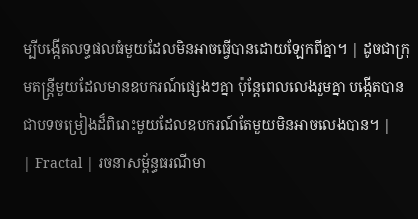ម្បីបង្កើតលទ្ធផលធំមួយដែលមិនអាចធ្វើបានដោយឡែកពីគ្នា។ | ដូចជាក្រុមតន្រ្តីមួយដែលមានឧបករណ៍ផ្សេងៗគ្នា ប៉ុន្តែពេលលេងរួមគ្នា បង្កើតបានជាបទចម្រៀងដ៏ពិរោះមួយដែលឧបករណ៍តែមួយមិនអាចលេងបាន។ |
| Fractal | រចនាសម្ព័ន្ធធរណីមា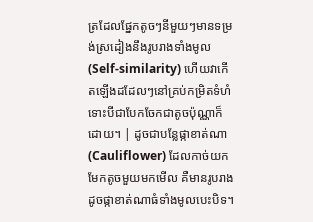ត្រដែលផ្នែកតូចៗនីមួយៗមានទម្រង់ស្រដៀងនឹងរូបរាងទាំងមូល (Self-similarity) ហើយវាកើតឡើងដដែលៗនៅគ្រប់កម្រិតទំហំ ទោះបីជាបែកចែកជាតូចប៉ុណ្ណាក៏ដោយ។ | ដូចជាបន្លែផ្កាខាត់ណា (Cauliflower) ដែលកាច់យកមែកតូចមួយមកមើល គឺមានរូបរាងដូចផ្កាខាត់ណាធំទាំងមូលបេះបិទ។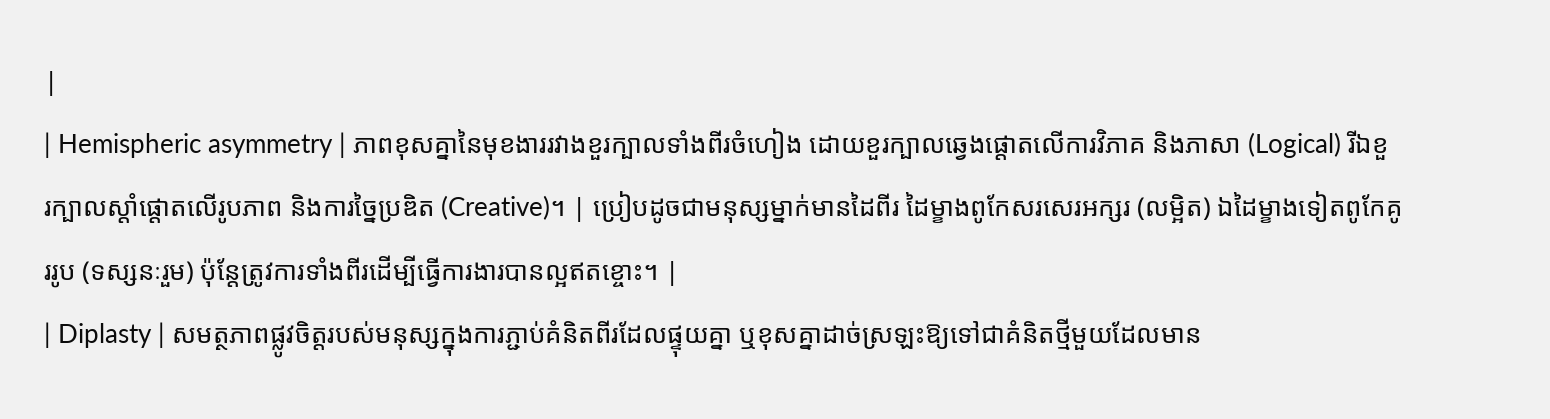|
| Hemispheric asymmetry | ភាពខុសគ្នានៃមុខងាររវាងខួរក្បាលទាំងពីរចំហៀង ដោយខួរក្បាលឆ្វេងផ្តោតលើការវិភាគ និងភាសា (Logical) រីឯខួរក្បាលស្តាំផ្តោតលើរូបភាព និងការច្នៃប្រឌិត (Creative)។ | ប្រៀបដូចជាមនុស្សម្នាក់មានដៃពីរ ដៃម្ខាងពូកែសរសេរអក្សរ (លម្អិត) ឯដៃម្ខាងទៀតពូកែគូររូប (ទស្សនៈរួម) ប៉ុន្តែត្រូវការទាំងពីរដើម្បីធ្វើការងារបានល្អឥតខ្ចោះ។ |
| Diplasty | សមត្ថភាពផ្លូវចិត្តរបស់មនុស្សក្នុងការភ្ជាប់គំនិតពីរដែលផ្ទុយគ្នា ឬខុសគ្នាដាច់ស្រឡះឱ្យទៅជាគំនិតថ្មីមួយដែលមាន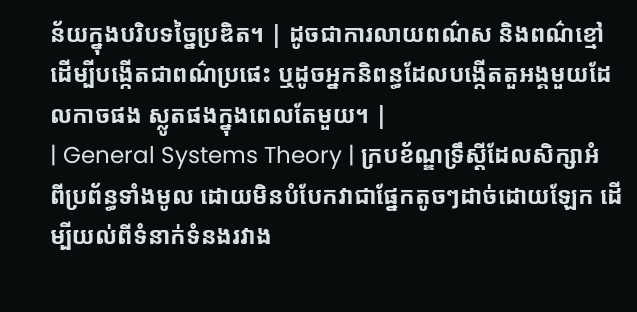ន័យក្នុងបរិបទច្នៃប្រឌិត។ | ដូចជាការលាយពណ៌ស និងពណ៌ខ្មៅ ដើម្បីបង្កើតជាពណ៌ប្រផេះ ឬដូចអ្នកនិពន្ធដែលបង្កើតតួអង្គមួយដែលកាចផង ស្លូតផងក្នុងពេលតែមួយ។ |
| General Systems Theory | ក្របខ័ណ្ឌទ្រឹស្តីដែលសិក្សាអំពីប្រព័ន្ធទាំងមូល ដោយមិនបំបែកវាជាផ្នែកតូចៗដាច់ដោយឡែក ដើម្បីយល់ពីទំនាក់ទំនងរវាង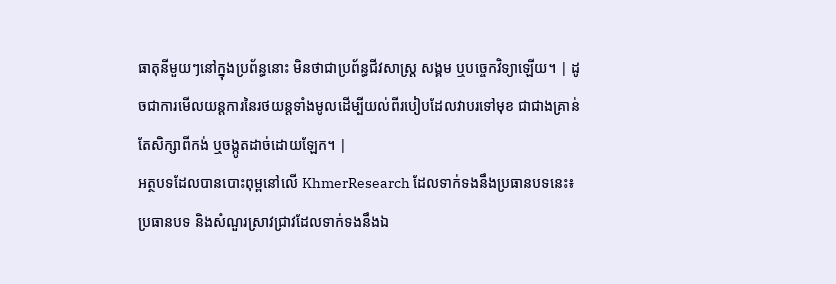ធាតុនីមួយៗនៅក្នុងប្រព័ន្ធនោះ មិនថាជាប្រព័ន្ធជីវសាស្ត្រ សង្គម ឬបច្ចេកវិទ្យាឡើយ។ | ដូចជាការមើលយន្តការនៃរថយន្តទាំងមូលដើម្បីយល់ពីរបៀបដែលវាបរទៅមុខ ជាជាងគ្រាន់តែសិក្សាពីកង់ ឬចង្កូតដាច់ដោយឡែក។ |
អត្ថបទដែលបានបោះពុម្ពនៅលើ KhmerResearch ដែលទាក់ទងនឹងប្រធានបទនេះ៖
ប្រធានបទ និងសំណួរស្រាវជ្រាវដែលទាក់ទងនឹងឯ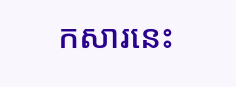កសារនេះ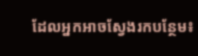ដែលអ្នកអាចស្វែងរកបន្ថែម៖